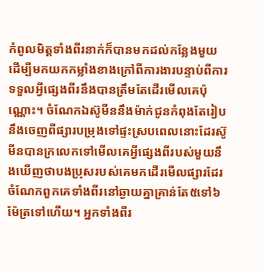កំពូលមិត្តទាំងពីរនាក់ក៏បានមកដល់កន្លែងមួយ ដើម្បីមកយកកម្លាំងខាងក្រៅពីការងារបន្ទាប់ពីការទទួលអ្វីផ្សេងពីរនឹងបានត្រឹមតែដើរមើលគេប៉ុណ្ណោះ។ ចំណែកឯស៊ូមីននឹងម៉ាក់ជូនកំពុងតែរៀបនឹងចេញពីផ្សារបម្រុងទៅផ្ទះស្របពេលនោះដែរស៊ូមីនបានក្រលេកទៅមើលគេអ្វីផ្សេងពីរបស់មួយនឹងឃើញថាបងប្រុសរបស់គេមកដើរមើលផ្សារដែរ ចំណែកពួកគេទាំងពីរនៅឆ្ងាយគ្នាគ្រាន់តែ៥ទៅ៦ម៉ែត្រទៅហើយ។ អ្នកទាំងពីរ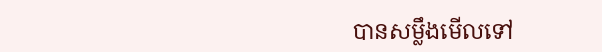បានសម្លឹងមើលទៅ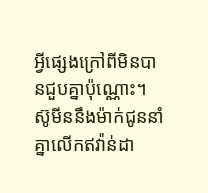អ្វីផ្សេងក្រៅពីមិនបានជួបគ្នាប៉ុណ្ណោះ។ ស៊ូមីននឹងម៉ាក់ជូននាំគ្នាលើកឥវ៉ាន់ដា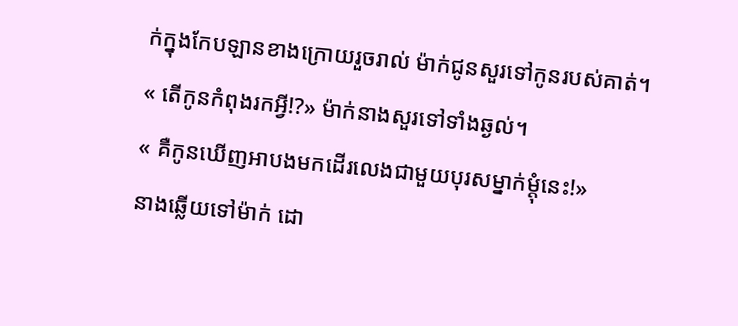ក់ក្នុងកែបឡានខាងក្រោយរួចរាល់ ម៉ាក់ជូនសួរទៅកូនរបស់គាត់។
« តើកូនកំពុងរកអ្វី!?» ម៉ាក់នាងសួរទៅទាំងឆ្ងល់។
« គឺកូនឃើញអាបងមកដើរលេងជាមួយបុរសម្នាក់ម្តុំនេះ!»
នាងឆ្លើយទៅម៉ាក់ ដោ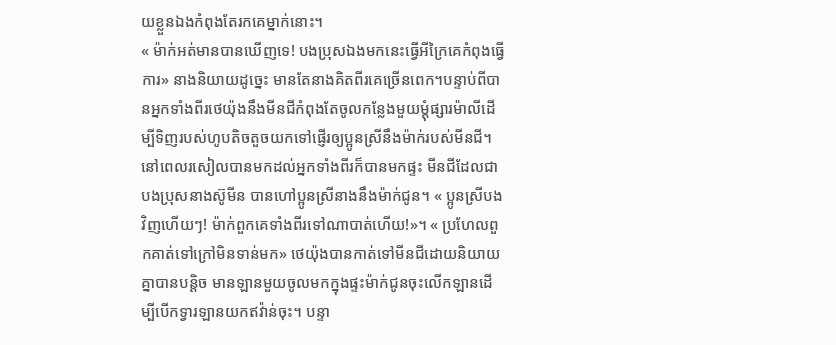យខ្លួនឯងកំពុងតែរកគេម្នាក់នោះ។
« ម៉ាក់អត់មានបានឃើញទេ! បងប្រុសឯងមកនេះធ្វើអីក្រៃគេកំពុងធ្វើការ» នាងនិយាយដូច្នេះ មានតែនាងគិតពីរគេច្រើនពេក។បន្ទាប់ពីបានអ្នកទាំងពីរថេយ៉ុងនឹងមីនជីកំពុងតែចូលកន្លែងមួយម្តុំផ្សារម៉ាលីដើម្បីទិញរបស់ហូបតិចតួចយកទៅផ្ញើរឲ្យប្អូនស្រីនឹងម៉ាក់របស់មីនជី។
នៅពេលរសៀលបានមកដល់អ្នកទាំងពីរក៏បានមកផ្ទះ មីនជីដែលជាបងប្រុសនាងស៊ូមីន បានហៅប្អូនស្រីនាងនឹងម៉ាក់ជូន។ « ប្អូនស្រីបងវិញហើយៗ! ម៉ាក់ពួកគេទាំងពីរទៅណាបាត់ហើយ!»។ « ប្រហែលពួកគាត់ទៅក្រៅមិនទាន់មក» ថេយ៉ុងបានកាត់ទៅមីនជីដោយនិយាយគ្នាបានបន្តិច មានឡានមួយចូលមកក្នុងផ្ទះម៉ាក់ជូនចុះលើកឡានដើម្បីបើកទ្វារឡានយកឥវ៉ាន់ចុះ។ បន្ទា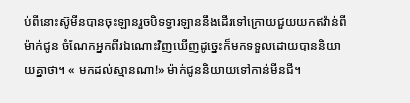ប់ពីនោះស៊ូមីនបានចុះឡានរួចបិទទ្វារឡាននឹងដើរទៅក្រោយជួយយកឥវ៉ាន់ពីម៉ាក់ជូន ចំណែកអ្នកពីរឯណោះវិញឃើញដូច្នេះក៏មកទទួលដោយបាននិយាយគ្នាថា។ « មកដល់ស្មានណា!» ម៉ាក់ជូននិយាយទៅកាន់មីនជី។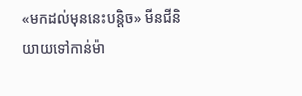«មកដល់មុននេះបន្តិច» មីនជីនិយាយទៅកាន់ម៉ា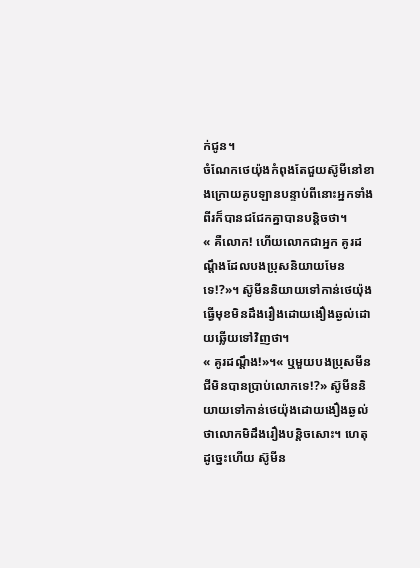ក់ជូន។
ចំណែកថេយ៉ុងកំពុងតែជួយស៊ូមីនៅខាងក្រោយគូបឡានបន្ទាប់ពីនោះអ្នកទាំងពីរក៏បានជជែកគ្នាបានបន្តិចថា។
« គឺលោក! ហើយលោកជាអ្នក គូរដណ្តឹងដែលបងប្រុសនិយាយមែនទេ!?»។ ស៊ូមីននិយាយទៅកាន់ថេយ៉ុងធ្វើមុខមិនដឹងរឿងដោយងឿងឆ្ងល់ដោយឆ្លើយទៅវិញថា។
« គូរដណ្តឹង!»។« ឬមួយបងប្រុសមីនជីមិនបានប្រាប់លោកទេ!?» ស៊ូមីននិយាយទៅកាន់ថេយ៉ុងដោយងឿងឆ្ងល់ថាលោកមិដឹងរឿងបន្តិចសោះ។ ហេតុដូច្នេះហើយ ស៊ូមីន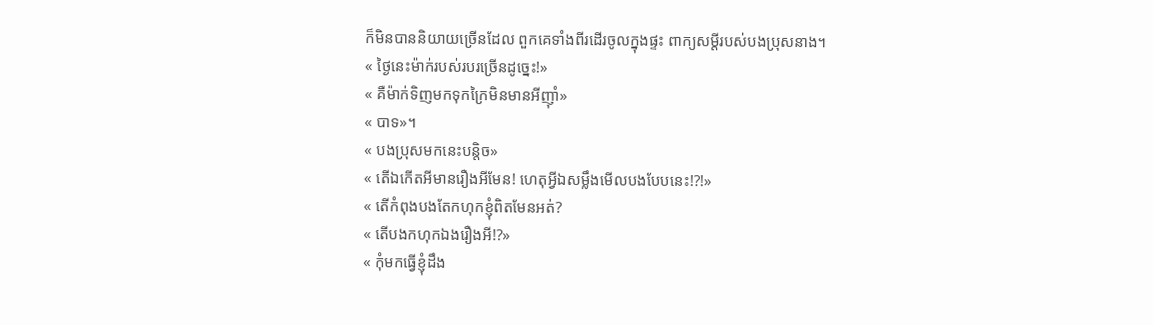ក៏មិនបាននិយាយច្រើនដែល ពួកគេទាំងពីរដើរចូលក្នុងផ្ទះ ពាក្យសម្ដីរបស់បងប្រុសនាង។
« ថ្ងៃនេះម៉ាក់របស់របរច្រើនដូច្នេះ!»
« គឺម៉ាក់ទិញមកទុកក្រៃមិនមានអីញ៉ាំ»
« បាទ»។
« បងប្រុសមកនេះបន្តិច»
« តើឯកើតអីមានរឿងអីមែន! ហេតុអ្វីឯសម្លឹងមើលបងបែបនេះ!?!»
« តើកំពុងបងតែកហុកខ្ញុំពិតមែនអត់?
« តើបងកហុកឯងរឿងអី!?»
« កុំមកធ្វើខ្ញុំដឹង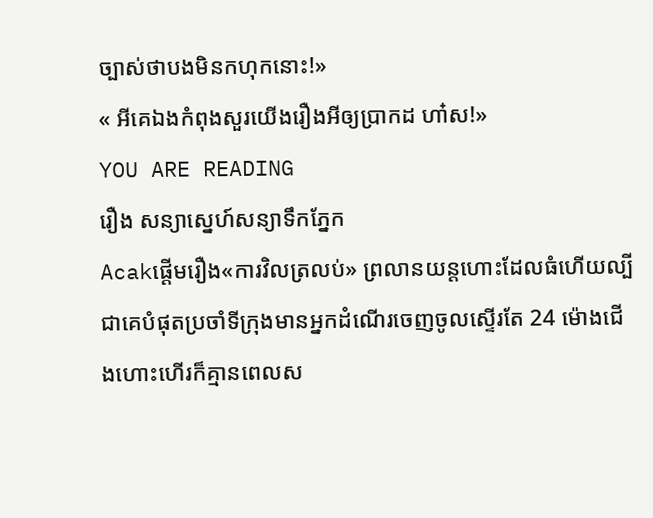ច្បាស់ថាបងមិនកហុកនោះ!»
« អីគេឯងកំពុងសួរយើងរឿងអីឲ្យប្រាកដ ហា៎ស!»
YOU ARE READING
រឿង សន្យាស្នេហ៍សន្យាទឹកភ្នែក
Acakផ្តើមរឿង«ការវិលត្រលប់» ព្រលានយន្តហោះដែលធំហើយល្បីជាគេបំផុតប្រចាំទីក្រុងមានអ្នកដំណើរចេញចូលស្ទើរតែ 24 ម៉ោងជើងហោះហើរក៏គ្មានពេលស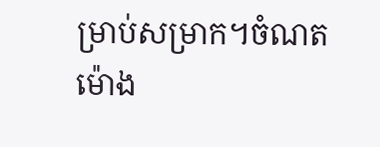ម្រាប់សម្រាក។ចំណតម៉ោង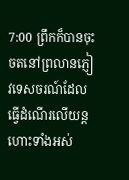7:00 ព្រឹកក៏បានចុះចតនៅព្រលានភ្ញៀវទេសចរណ៍ដែលធ្វើដំណើរលើយន្តហោះទាំងអស់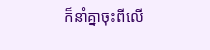ក៏នាំគ្នាចុះពីលើ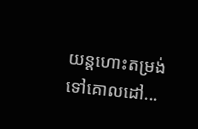យន្តហោះតម្រង់ទៅគោលដៅ...